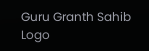Guru Granth Sahib Logo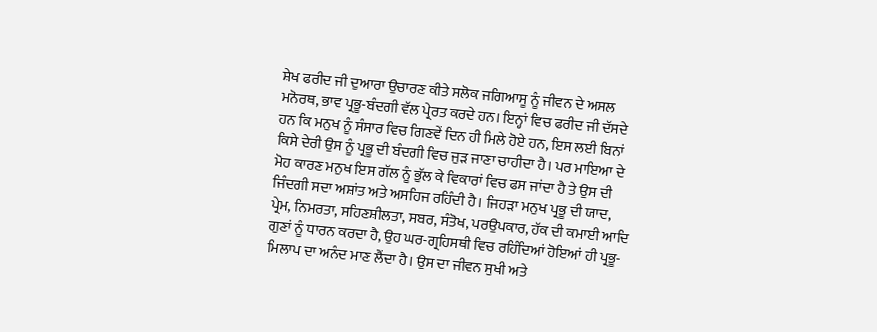ਸ਼ੇਖ ਫਰੀਦ ਜੀ ਦੁਆਰਾ ਉਚਾਰਣ ਕੀਤੇ ਸਲੋਕ ਜਗਿਆਸੂ ਨੂੰ ਜੀਵਨ ਦੇ ਅਸਲ ਮਨੋਰਥ, ਭਾਵ ਪ੍ਰਭੂ-ਬੰਦਗੀ ਵੱਲ ਪ੍ਰੇਰਤ ਕਰਦੇ ਹਨ। ਇਨ੍ਹਾਂ ਵਿਚ ਫਰੀਦ ਜੀ ਦੱਸਦੇ ਹਨ ਕਿ ਮਨੁਖ ਨੂੰ ਸੰਸਾਰ ਵਿਚ ਗਿਣਵੇਂ ਦਿਨ ਹੀ ਮਿਲੇ ਹੋਏ ਹਨ, ਇਸ ਲਈ ਬਿਨਾਂ ਕਿਸੇ ਦੇਰੀ ਉਸ ਨੂੰ ਪ੍ਰਭੂ ਦੀ ਬੰਦਗੀ ਵਿਚ ਜੁੜ ਜਾਣਾ ਚਾਹੀਦਾ ਹੈ। ਪਰ ਮਾਇਆ ਦੇ ਮੋਹ ਕਾਰਣ ਮਨੁਖ ਇਸ ਗੱਲ ਨੂੰ ਭੁੱਲ ਕੇ ਵਿਕਾਰਾਂ ਵਿਚ ਫਸ ਜਾਂਦਾ ਹੈ ਤੇ ਉਸ ਦੀ ਜਿੰਦਗੀ ਸਦਾ ਅਸ਼ਾਂਤ ਅਤੇ ਅਸਹਿਜ ਰਹਿੰਦੀ ਹੈ। ਜਿਹੜਾ ਮਨੁਖ ਪ੍ਰਭੂ ਦੀ ਯਾਦ, ਪ੍ਰੇਮ, ਨਿਮਰਤਾ, ਸਹਿਣਸ਼ੀਲਤਾ, ਸਬਰ, ਸੰਤੋਖ, ਪਰਉਪਕਾਰ, ਹੱਕ ਦੀ ਕਮਾਈ ਆਦਿ ਗੁਣਾਂ ਨੂੰ ਧਾਰਨ ਕਰਦਾ ਹੈ, ਉਹ ਘਰ-ਗ੍ਰਹਿਸਥੀ ਵਿਚ ਰਹਿੰਦਿਆਂ ਹੋਇਆਂ ਹੀ ਪ੍ਰਭੂ-ਮਿਲਾਪ ਦਾ ਅਨੰਦ ਮਾਣ ਲੈਂਦਾ ਹੈ। ਉਸ ਦਾ ਜੀਵਨ ਸੁਖੀ ਅਤੇ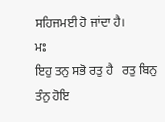ਸਹਿਜਮਈ ਹੋ ਜਾਂਦਾ ਹੈ।
ਮਃ
ਇਹੁ ਤਨੁ ਸਭੋ ਰਤੁ ਹੈ   ਰਤੁ ਬਿਨੁ ਤੰਨੁ ਹੋਇ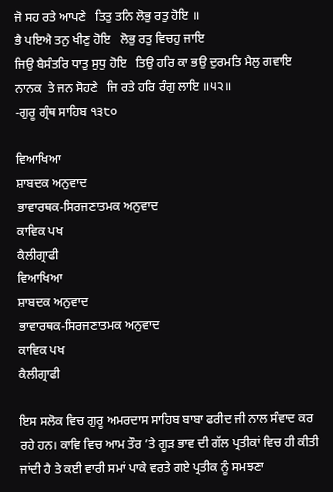ਜੋ ਸਹ ਰਤੇ ਆਪਣੇ   ਤਿਤੁ ਤਨਿ ਲੋਭੁ ਰਤੁ ਹੋਇ ॥
ਭੈ ਪਇਐ ਤਨੁ ਖੀਣੁ ਹੋਇ   ਲੋਭੁ ਰਤੁ ਵਿਚਹੁ ਜਾਇ
ਜਿਉ ਬੈਸੰਤਰਿ ਧਾਤੁ ਸੁਧੁ ਹੋਇ   ਤਿਉ ਹਰਿ ਕਾ ਭਉ ਦੁਰਮਤਿ ਮੈਲੁ ਗਵਾਇ
ਨਾਨਕ  ਤੇ ਜਨ ਸੋਹਣੇ   ਜਿ ਰਤੇ ਹਰਿ ਰੰਗੁ ਲਾਇ ॥੫੨॥
-ਗੁਰੂ ਗ੍ਰੰਥ ਸਾਹਿਬ ੧੩੮੦

ਵਿਆਖਿਆ
ਸ਼ਾਬਦਕ ਅਨੁਵਾਦ
ਭਾਵਾਰਥਕ-ਸਿਰਜਣਾਤਮਕ ਅਨੁਵਾਦ
ਕਾਵਿਕ ਪਖ
ਕੈਲੀਗ੍ਰਾਫੀ
ਵਿਆਖਿਆ
ਸ਼ਾਬਦਕ ਅਨੁਵਾਦ
ਭਾਵਾਰਥਕ-ਸਿਰਜਣਾਤਮਕ ਅਨੁਵਾਦ
ਕਾਵਿਕ ਪਖ
ਕੈਲੀਗ੍ਰਾਫੀ

ਇਸ ਸਲੋਕ ਵਿਚ ਗੁਰੂ ਅਮਰਦਾਸ ਸਾਹਿਬ ਬਾਬਾ ਫਰੀਦ ਜੀ ਨਾਲ ਸੰਵਾਦ ਕਰ ਰਹੇ ਹਨ। ਕਾਵਿ ਵਿਚ ਆਮ ਤੌਰ ’ਤੇ ਗੂੜ ਭਾਵ ਦੀ ਗੱਲ ਪ੍ਰਤੀਕਾਂ ਵਿਚ ਹੀ ਕੀਤੀ ਜਾਂਦੀ ਹੈ ਤੇ ਕਈ ਵਾਰੀ ਸਮਾਂ ਪਾਕੇ ਵਰਤੇ ਗਏ ਪ੍ਰਤੀਕ ਨੂੰ ਸਮਝਣਾ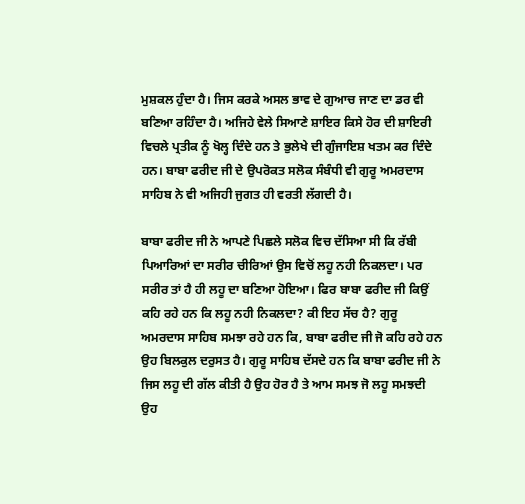ਮੁਸ਼ਕਲ ਹੁੰਦਾ ਹੈ। ਜਿਸ ਕਰਕੇ ਅਸਲ ਭਾਵ ਦੇ ਗੁਆਚ ਜਾਣ ਦਾ ਡਰ ਵੀ ਬਣਿਆ ਰਹਿੰਦਾ ਹੈ। ਅਜਿਹੇ ਵੇਲੇ ਸਿਆਣੇ ਸ਼ਾਇਰ ਕਿਸੇ ਹੋਰ ਦੀ ਸ਼ਾਇਰੀ ਵਿਚਲੇ ਪ੍ਰਤੀਕ ਨੂੰ ਖੋਲ੍ਹ ਦਿੰਦੇ ਹਨ ਤੇ ਭੁਲੇਖੇ ਦੀ ਗੁੰਜਾਇਸ਼ ਖਤਮ ਕਰ ਦਿੰਦੇ ਹਨ। ਬਾਬਾ ਫਰੀਦ ਜੀ ਦੇ ਉਪਰੋਕਤ ਸਲੋਕ ਸੰਬੰਧੀ ਵੀ ਗੁਰੂ ਅਮਰਦਾਸ ਸਾਹਿਬ ਨੇ ਵੀ ਅਜਿਹੀ ਜੁਗਤ ਹੀ ਵਰਤੀ ਲੱਗਦੀ ਹੈ।

ਬਾਬਾ ਫਰੀਦ ਜੀ ਨੇ ਆਪਣੇ ਪਿਛਲੇ ਸਲੋਕ ਵਿਚ ਦੱਸਿਆ ਸੀ ਕਿ ਰੱਬੀ ਪਿਆਰਿਆਂ ਦਾ ਸਰੀਰ ਚੀਰਿਆਂ ਉਸ ਵਿਚੋਂ ਲਹੂ ਨਹੀ ਨਿਕਲਦਾ। ਪਰ ਸਰੀਰ ਤਾਂ ਹੈ ਹੀ ਲਹੂ ਦਾ ਬਣਿਆ ਹੋਇਆ। ਫਿਰ ਬਾਬਾ ਫਰੀਦ ਜੀ ਕਿਉਂ ਕਹਿ ਰਹੇ ਹਨ ਕਿ ਲਹੂ ਨਹੀ ਨਿਕਲਦਾ? ਕੀ ਇਹ ਸੱਚ ਹੈ? ਗੁਰੂ ਅਮਰਦਾਸ ਸਾਹਿਬ ਸਮਝਾ ਰਹੇ ਹਨ ਕਿ, ਬਾਬਾ ਫਰੀਦ ਜੀ ਜੋ ਕਹਿ ਰਹੇ ਹਨ ਉਹ ਬਿਲਕੁਲ ਦਰੁਸਤ ਹੈ। ਗੁਰੂ ਸਾਹਿਬ ਦੱਸਦੇ ਹਨ ਕਿ ਬਾਬਾ ਫਰੀਦ ਜੀ ਨੇ ਜਿਸ ਲਹੂ ਦੀ ਗੱਲ ਕੀਤੀ ਹੈ ਉਹ ਹੋਰ ਹੈ ਤੇ ਆਮ ਸਮਝ ਜੋ ਲਹੂ ਸਮਝਦੀ ਉਹ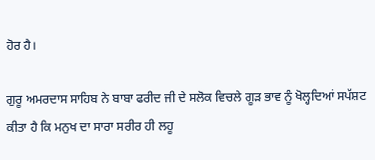ਹੋਰ ਹੈ।

ਗੁਰੂ ਅਮਰਦਾਸ ਸਾਹਿਬ ਨੇ ਬਾਬਾ ਫਰੀਦ ਜੀ ਦੇ ਸਲੋਕ ਵਿਚਲੇ ਗੂੜ ਭਾਵ ਨੂੰ ਖੋਲ੍ਹਦਿਆਂ ਸਪੱਸ਼ਟ ਕੀਤਾ ਹੈ ਕਿ ਮਨੁਖ ਦਾ ਸਾਰਾ ਸਰੀਰ ਹੀ ਲਹੂ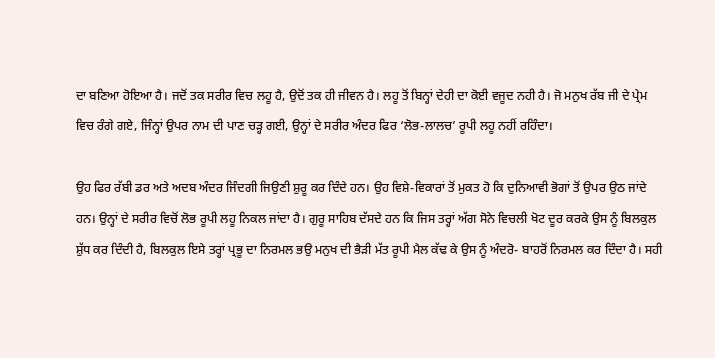ਦਾ ਬਣਿਆ ਹੋਇਆ ਹੈ। ਜਦੋਂ ਤਕ ਸਰੀਰ ਵਿਚ ਲਹੂ ਹੈ, ਉਦੋਂ ਤਕ ਹੀ ਜੀਵਨ ਹੈ। ਲਹੂ ਤੋਂ ਬਿਨ੍ਹਾਂ ਦੇਹੀ ਦਾ ਕੋਈ ਵਜੂਦ ਨਹੀ ਹੈ। ਜੋ ਮਨੁਖ ਰੱਬ ਜੀ ਦੇ ਪ੍ਰੇਮ ਵਿਚ ਰੰਗੇ ਗਏ, ਜਿੰਨ੍ਹਾਂ ਉਪਰ ਨਾਮ ਦੀ ਪਾਣ ਚੜ੍ਹ ਗਈ, ਉਨ੍ਹਾਂ ਦੇ ਸਰੀਰ ਅੰਦਰ ਫਿਰ ‘ਲੋਭ-ਲਾਲਚ’ ਰੂਪੀ ਲਹੂ ਨਹੀਂ ਰਹਿੰਦਾ।

ਉਹ ਫਿਰ ਰੱਬੀ ਡਰ ਅਤੇ ਅਦਬ ਅੰਦਰ ਜਿੰਦਗੀ ਜਿਉਣੀ ਸ਼ੁਰੂ ਕਰ ਦਿੰਦੇ ਹਨ। ਉਹ ਵਿਸ਼ੇ-ਵਿਕਾਰਾਂ ਤੋਂ ਮੁਕਤ ਹੋ ਕਿ ਦੁਨਿਆਵੀ ਭੋਗਾਂ ਤੋਂ ਉਪਰ ਉਠ ਜਾਂਦੇ ਹਨ। ਉਨ੍ਹਾਂ ਦੇ ਸਰੀਰ ਵਿਚੋਂ ਲੋਭ ਰੂਪੀ ਲਹੂ ਨਿਕਲ ਜਾਂਦਾ ਹੈ। ਗੁਰੂ ਸਾਹਿਬ ਦੱਸਦੇ ਹਨ ਕਿ ਜਿਸ ਤਰ੍ਹਾਂ ਅੱਗ ਸੋਨੇ ਵਿਚਲੀ ਖੋਟ ਦੂਰ ਕਰਕੇ ਉਸ ਨੂੰ ਬਿਲਕੁਲ ਸ਼ੁੱਧ ਕਰ ਦਿੰਦੀ ਹੈ, ਬਿਲਕੁਲ ਇਸੇ ਤਰ੍ਹਾਂ ਪ੍ਰਭੂ ਦਾ ਨਿਰਮਲ ਭਉ ਮਨੁਖ ਦੀ ਭੈੜੀ ਮੱਤ ਰੂਪੀ ਮੈਲ ਕੱਢ ਕੇ ਉਸ ਨੂੰ ਅੰਦਰੋ- ਬਾਹਰੋਂ ਨਿਰਮਲ ਕਰ ਦਿੰਦਾ ਹੈ। ਸਹੀ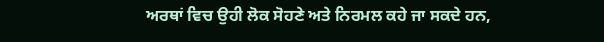ਅਰਥਾਂ ਵਿਚ ਉਹੀ ਲੋਕ ਸੋਹਣੇ ਅਤੇ ਨਿਰਮਲ ਕਹੇ ਜਾ ਸਕਦੇ ਹਨ,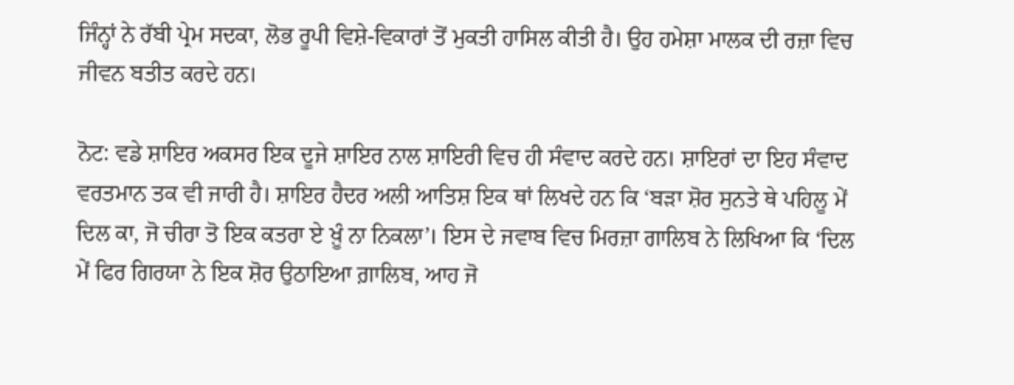ਜਿੰਨ੍ਹਾਂ ਨੇ ਰੱਬੀ ਪ੍ਰੇਮ ਸਦਕਾ, ਲੋਭ ਰੂਪੀ ਵਿਸ਼ੇ-ਵਿਕਾਰਾਂ ਤੋਂ ਮੁਕਤੀ ਹਾਸਿਲ ਕੀਤੀ ਹੈ। ਉਹ ਹਮੇਸ਼ਾ ਮਾਲਕ ਦੀ ਰਜ਼ਾ ਵਿਚ ਜੀਵਨ ਬਤੀਤ ਕਰਦੇ ਹਨ।

ਨੋਟ: ਵਡੇ ਸ਼ਾਇਰ ਅਕਸਰ ਇਕ ਦੂਜੇ ਸ਼ਾਇਰ ਨਾਲ ਸ਼ਾਇਰੀ ਵਿਚ ਹੀ ਸੰਵਾਦ ਕਰਦੇ ਹਨ। ਸ਼ਾਇਰਾਂ ਦਾ ਇਹ ਸੰਵਾਦ ਵਰਤਮਾਨ ਤਕ ਵੀ ਜਾਰੀ ਹੈ। ਸ਼ਾਇਰ ਹੈਦਰ ਅਲੀ ਆਤਿਸ਼ ਇਕ ਥਾਂ ਲਿਖਦੇ ਹਨ ਕਿ ‘ਬੜਾ ਸ਼ੋਰ ਸੁਨਤੇ ਥੇ ਪਹਿਲੂ ਮੇਂ ਦਿਲ ਕਾ, ਜੋ ਚੀਰਾ ਤੋ ਇਕ ਕਤਰਾ ਏ ਖ਼ੂੰ ਨਾ ਨਿਕਲਾ’। ਇਸ ਦੇ ਜਵਾਬ ਵਿਚ ਮਿਰਜ਼ਾ ਗਾਲਿਬ ਨੇ ਲਿਖਿਆ ਕਿ ‘ਦਿਲ ਮੇਂ ਫਿਰ ਗਿਰਯਾ ਨੇ ਇਕ ਸ਼ੋਰ ਉਠਾਇਆ ਗ਼ਾਲਿਬ, ਆਹ ਜੋ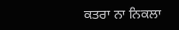ਕਤਰਾ ਨਾ ਨਿਕਲਾ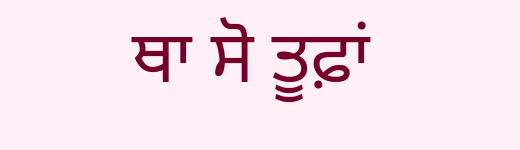ਥਾ ਸੋ ਤੂਫ਼ਾਂ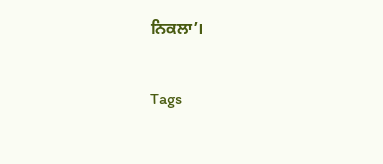ਨਿਕਲਾ’।

Tags